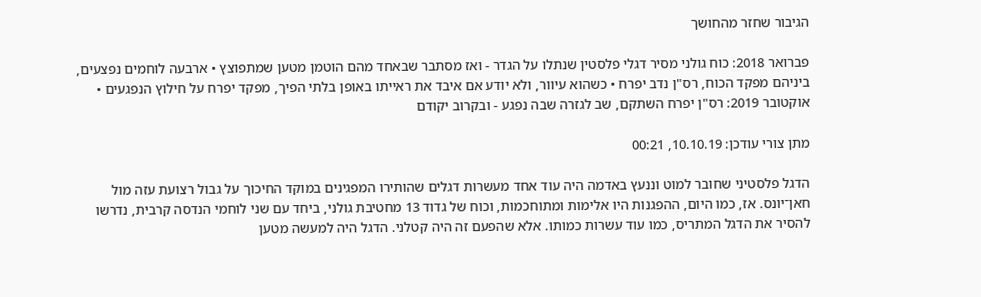הגיבור שחזר מהחושך

פברואר 2018: כוח גולני מסיר דגלי פלסטין שנתלו על הגדר - ואז מסתבר שבאחד מהם הוטמן מטען שמתפוצץ • ארבעה לוחמים נפצעים, ביניהם מפקד הכוח, רס"ן נדב יפרח • כשהוא עיוור, ולא יודע אם איבד את ראייתו באופן בלתי הפיך, מפקד יפרח על חילוץ הנפגעים • אוקטובר 2019: רס"ן יפרח השתקם, שב לגזרה שבה נפגע - ובקרוב יקודם

מתן צורי עודכן: 10.10.19, 00:21

הדגל פלסטיני שחובר למוט וננעץ באדמה היה עוד אחד מעשרות דגלים שהותירו המפגינים במוקד החיכוך על גבול רצועת עזה מול חאן־יונס. אז, כמו היום, ההפגנות היו אלימות ומתוחכמות, וכוח של גדוד 13 מחטיבת גולני, ביחד עם שני לוחמי הנדסה קרבית, נדרשו להסיר את הדגל המתריס, כמו עוד עשרות כמותו. אלא שהפעם זה היה קטלני. הדגל היה למעשה מטען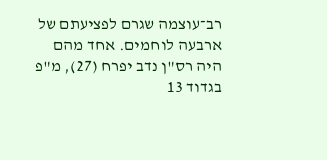רב־עוצמה שגרם לפציעתם של ארבעה לוחמים. אחד מהם היה רס"ן נדב יפרח (27), מ"פ בגדוד 13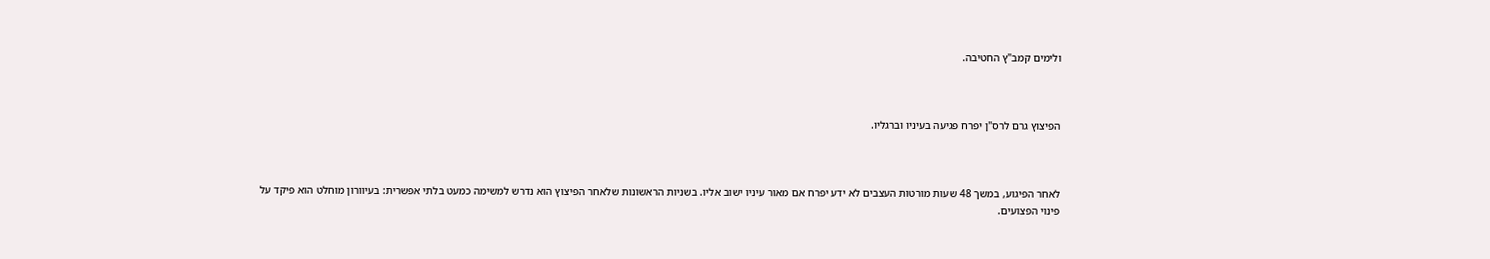ולימים קמב"ץ החטיבה.



הפיצוץ גרם לרס"ן יפרח פגיעה בעיניו וברגליו.



לאחר הפיגוע, במשך 48 שעות מורטות העצבים לא ידע יפרח אם מאור עיניו ישוב אליו. בשניות הראשונות שלאחר הפיצוץ הוא נדרש למשימה כמעט בלתי אפשרית: בעיוורון מוחלט הוא פיקד על פינוי הפצועים.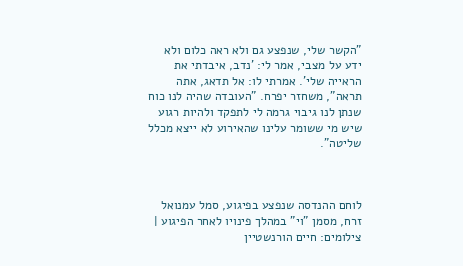"הקשר שלי, שנפצע גם ולא ראה כלום ולא ידע על מצבי, אמר לי: 'נדב, איבדתי את הראייה שלי'. אמרתי לו: אל תדאג, אתה תראה", משחזר יפרח. "העובדה שהיה לנו כוח שנתן לנו גיבוי גרמה לי לתפקד ולהיות רגוע שיש מי ששומר עלינו שהאירוע לא ייצא מכלל שליטה".



לוחם ההנדסה שנפצע בפיגוע, סמל עמנואל זרח, מסמן "וי" במהלך פינויו לאחר הפיגוע | צילומים: חיים הורנשטיין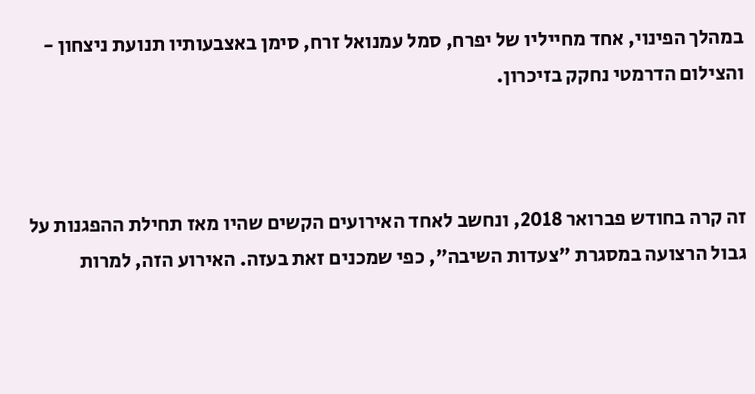במהלך הפינוי, אחד מחייליו של יפרח, סמל עמנואל זרח, סימן באצבעותיו תנועת ניצחון - והצילום הדרמטי נחקק בזיכרון.



זה קרה בחודש פברואר 2018, ונחשב לאחד האירועים הקשים שהיו מאז תחילת ההפגנות על גבול הרצועה במסגרת "צעדות השיבה", כפי שמכנים זאת בעזה. האירוע הזה, למרות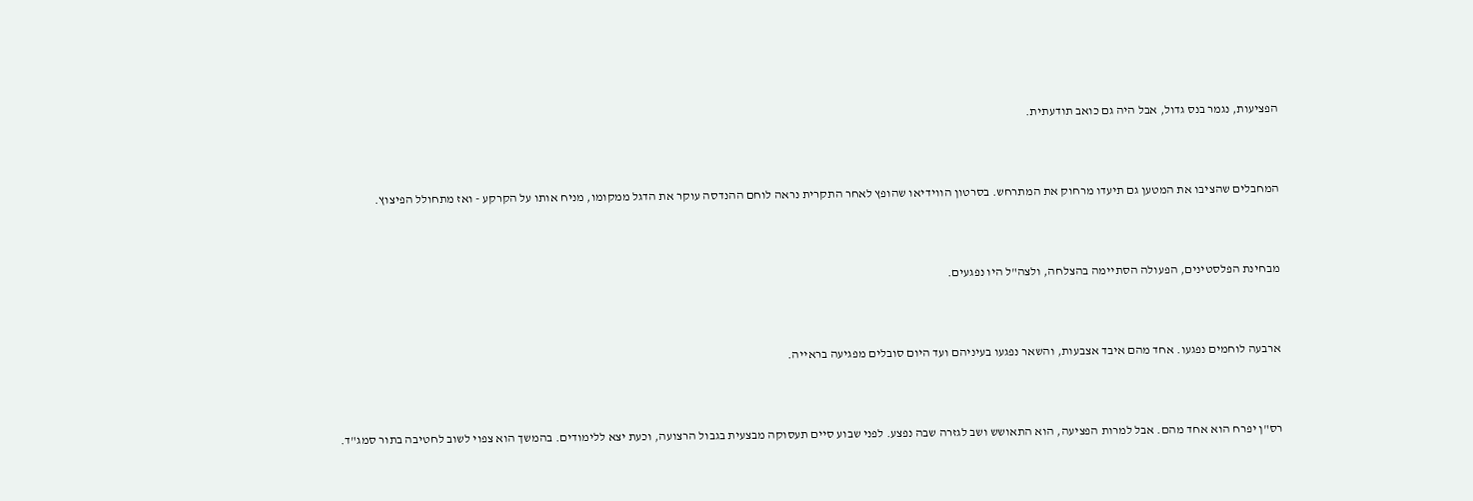הפציעות, נגמר בנס גדול, אבל היה גם כואב תודעתית.



המחבלים שהציבו את המטען גם תיעדו מרחוק את המתרחש. בסרטון הווידיאו שהופץ לאחר התקרית נראה לוחם ההנדסה עוקר את הדגל ממקומו, מניח אותו על הקרקע - ואז מתחולל הפיצוץ.



מבחינת הפלסטינים, הפעולה הסתיימה בהצלחה, ולצה"ל היו נפגעים.



ארבעה לוחמים נפגעו. אחד מהם איבד אצבעות, והשאר נפגעו בעיניהם ועד היום סובלים מפגיעה בראייה.



רס"ן יפרח הוא אחד מהם. אבל למרות הפציעה, הוא התאושש ושב לגזרה שבה נפצע. לפני שבוע סיים תעסוקה מבצעית בגבול הרצועה, וכעת יצא ללימודים. בהמשך הוא צפוי לשוב לחטיבה בתור סמג"ד.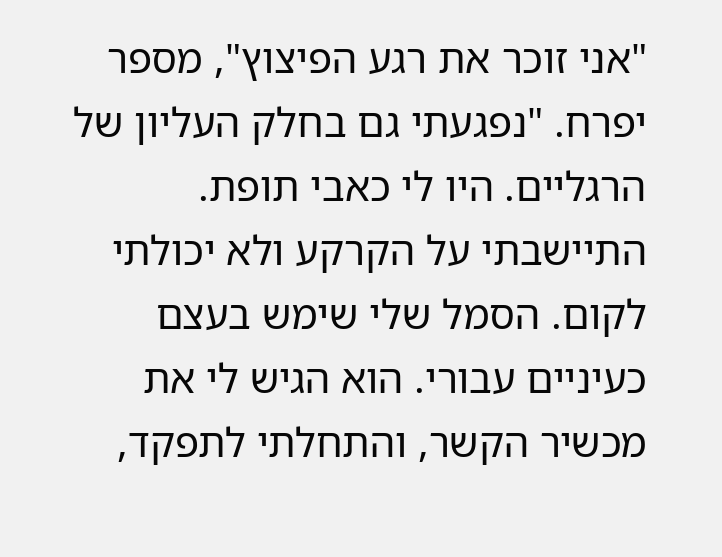"אני זוכר את רגע הפיצוץ", מספר יפרח. "נפגעתי גם בחלק העליון של הרגליים. היו לי כאבי תופת. התיישבתי על הקרקע ולא יכולתי לקום. הסמל שלי שימש בעצם כעיניים עבורי. הוא הגיש לי את מכשיר הקשר, והתחלתי לתפקד,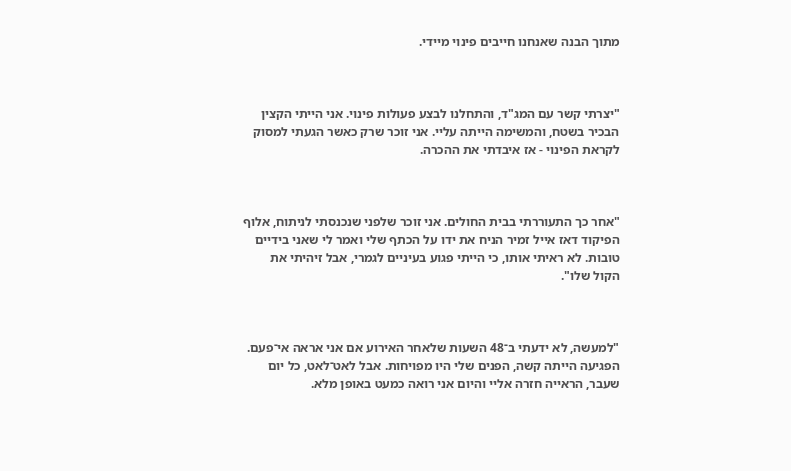מתוך הבנה שאנחנו חייבים פינוי מיידי.



"יצרתי קשר עם המג"ד, והתחלנו לבצע פעולות פינוי. אני הייתי הקצין הבכיר בשטח, והמשימה הייתה עליי. אני זוכר שרק כאשר הגעתי למסוק לקראת הפינוי - אז איבדתי את ההכרה.



"אחר כך התעוררתי בבית החולים. אני זוכר שלפני שנכנסתי לניתוח, אלוף הפיקוד דאז אייל זמיר הניח את ידו על הכתף שלי ואמר לי שאני בידיים טובות. לא ראיתי אותו, כי הייתי פגוע בעיניים לגמרי, אבל זיהיתי את הקול שלו".



"למעשה, לא ידעתי ב־48 השעות שלאחר האירוע אם אני אראה אי־פעם. הפגיעה הייתה קשה, הפנים שלי היו מפויחות. אבל לאט־לאט, כל יום שעבר, הראייה חזרה אליי והיום אני רואה כמעט באופן מלא.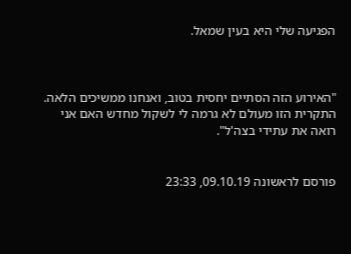הפגיעה שלי היא בעין שמאל.



"האירוע הזה הסתיים יחסית בטוב, ואנחנו ממשיכים הלאה. התקרית הזו מעולם לא גרמה לי לשקול מחדש האם אני רואה את עתידי בצה'ל".


פורסם לראשונה 09.10.19, 23:33